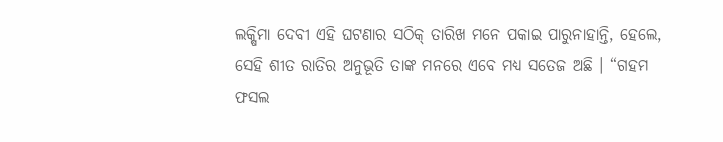ଲକ୍ଷିମା ଦେବୀ ଏହି ଘଟଣାର ସଠିକ୍ ତାରିଖ ମନେ ପକାଇ ପାରୁନାହାନ୍ତି, ହେଲେ, ସେହି ଶୀତ ରାତିର ଅନୁଭୂତି ତାଙ୍କ ମନରେ ଏବେ ମଧ୍ୟ ସତେଜ ଅଛି । “ଗହମ ଫସଲ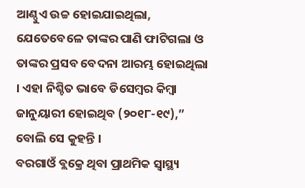ଆଣ୍ଠୁଏ ଉଚ୍ଚ ହୋଇଯାଇଥିଲା, ଯେତେବେଳେ ତାଙ୍କର ପାଣି ଫାଟିଗଲା ଓ ତାଙ୍କର ପ୍ରସବ ବେଦନା ଆରମ୍ଭ ହୋଇଥିଲା । ଏହା ନିଶ୍ଚିତ ଭାବେ ଡିସେମ୍ବର କିମ୍ବା ଜାନୁୟାରୀ ହୋଇଥିବ (୨୦୧୮-୧୯),” ବୋଲି ସେ କୁହନ୍ତି ।
ବରଗାଓଁ ବ୍ଲକ୍ରେ ଥିବା ପ୍ରାଥମିକ ସ୍ୱାସ୍ଥ୍ୟ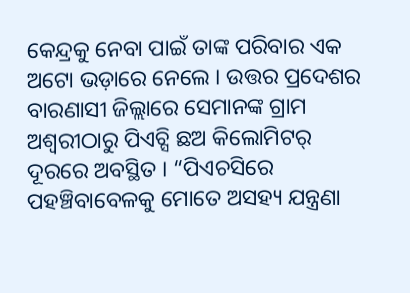କେନ୍ଦ୍ରକୁ ନେବା ପାଇଁ ତାଙ୍କ ପରିବାର ଏକ ଅଟୋ ଭଡ଼ାରେ ନେଲେ । ଉତ୍ତର ପ୍ରଦେଶର ବାରଣାସୀ ଜିଲ୍ଲାରେ ସେମାନଙ୍କ ଗ୍ରାମ ଅଶ୍ୱରୀଠାରୁ ପିଏଚ୍ସି ଛଅ କିଲୋମିଟର୍ ଦୂରରେ ଅବସ୍ଥିତ । “ପିଏଚସିରେ ପହଞ୍ଚିବାବେଳକୁ ମୋତେ ଅସହ୍ୟ ଯନ୍ତ୍ରଣା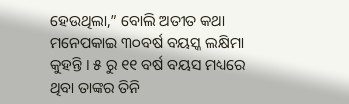ହେଉଥିଲା,” ବୋଲି ଅତୀତ କଥା ମନେପକାଇ ୩୦ବର୍ଷ ବୟସ୍କ ଲକ୍ଷିମା କୁହନ୍ତି । ୫ ରୁ ୧୧ ବର୍ଷ ବୟସ ମଧ୍ୟରେ ଥିବା ତାଙ୍କର ତିନି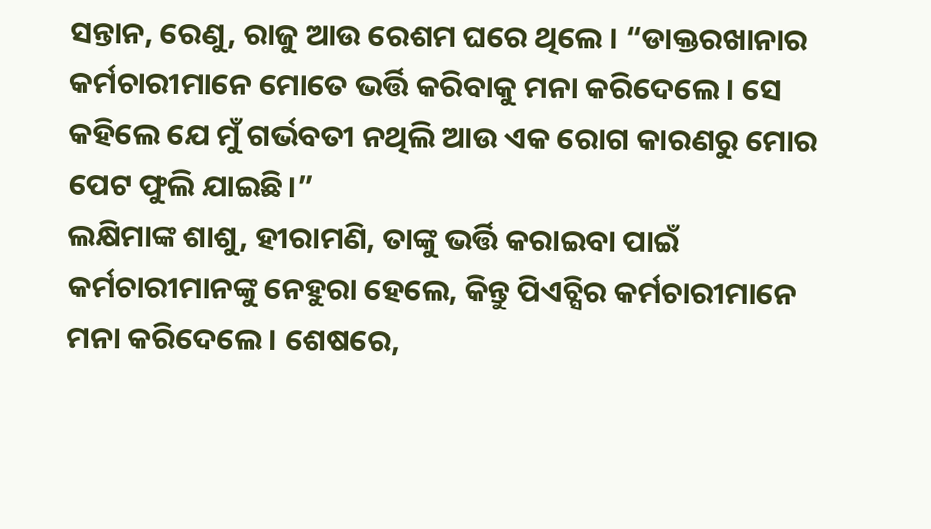ସନ୍ତାନ, ରେଣୁ, ରାଜୁ ଆଉ ରେଶମ ଘରେ ଥିଲେ । “ଡାକ୍ତରଖାନାର କର୍ମଚାରୀମାନେ ମୋତେ ଭର୍ତ୍ତି କରିବାକୁ ମନା କରିଦେଲେ। ସେ କହିଲେ ଯେ ମୁଁ ଗର୍ଭବତୀ ନଥିଲି ଆଉ ଏକ ରୋଗ କାରଣରୁ ମୋର ପେଟ ଫୁଲି ଯାଇଛି।”
ଲକ୍ଷିମାଙ୍କ ଶାଶୁ, ହୀରାମଣି, ତାଙ୍କୁ ଭର୍ତ୍ତି କରାଇବା ପାଇଁ କର୍ମଚାରୀମାନଙ୍କୁ ନେହୁରା ହେଲେ, କିନ୍ତୁ ପିଏଚ୍ସିର କର୍ମଚାରୀମାନେ ମନା କରିଦେଲେ। ଶେଷରେ,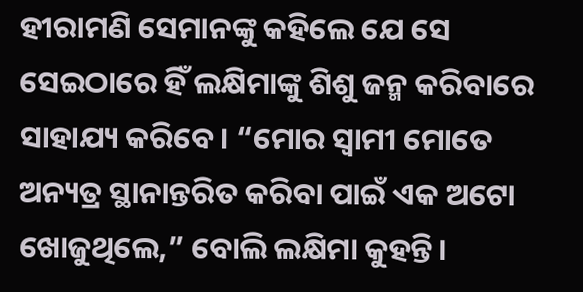ହୀରାମଣି ସେମାନଙ୍କୁ କହିଲେ ଯେ ସେ ସେଇଠାରେ ହିଁ ଲକ୍ଷିମାଙ୍କୁ ଶିଶୁ ଜନ୍ମ କରିବାରେ ସାହାଯ୍ୟ କରିବେ। “ମୋର ସ୍ୱାମୀ ମୋତେ ଅନ୍ୟତ୍ର ସ୍ଥାନାନ୍ତରିତ କରିବା ପାଇଁ ଏକ ଅଟୋ ଖୋଜୁଥିଲେ,” ବୋଲି ଲକ୍ଷିମା କୁହନ୍ତି।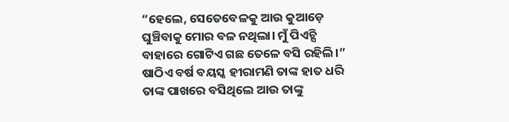“ହେଲେ, ସେତେବେଳକୁ ଆଉ କୁଆଡ଼େ ଘୁଞ୍ଚିବାକୁ ମୋର ବଳ ନଥିଲା। ମୁଁ ପିଏଚ୍ସି ବାହାରେ ଗୋଟିଏ ଗଛ ତେଳେ ବସି ରହିଲି।”
ଷାଠିଏ ବର୍ଷ ବୟସ୍କ ହୀରାମଣି ତାଙ୍କ ହାତ ଧରି ତାଙ୍କ ପାଖରେ ବସିଥିଲେ ଆଉ ତାଙ୍କୁ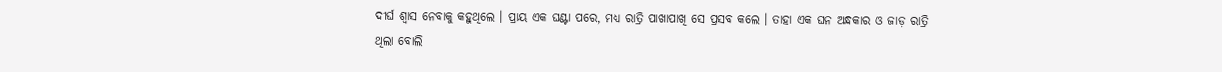ଦୀର୍ଘ ଶ୍ୱାସ ନେବାକୁ କହୁଥିଲେ । ପ୍ରାୟ ଏକ ଘଣ୍ଟା ପରେ, ମଧ୍ୟ ରାତ୍ରି ପାଖାପାଖି ସେ ପ୍ରସବ କଲେ । ତାହା ଏକ ଘନ ଅନ୍ଧକାର ଓ ଜାଡ଼ ରାତ୍ରି ଥିଲା ବୋଲି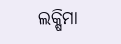ଲକ୍ଷିମା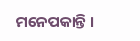ମନେପକାନ୍ତି ।